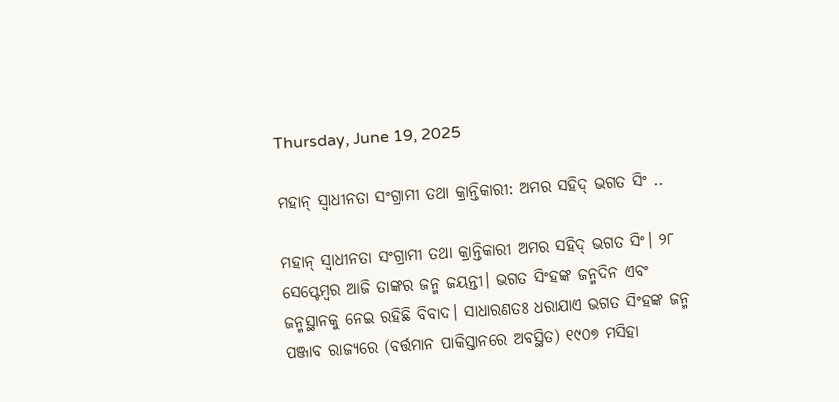Thursday, June 19, 2025

ମହାନ୍ ସ୍ୱାଧୀନତା ସଂଗ୍ରାମୀ ତଥା କ୍ରାନ୍ତିକାରୀ: ଅମର ସହିଦ୍ ଭଗତ ସିଂ ..

ମହାନ୍ ସ୍ୱାଧୀନତା ସଂଗ୍ରାମୀ ତଥା କ୍ରାନ୍ତିକାରୀ ଅମର ସହିଦ୍ ଭଗତ ସିଂ। ୨୮ ସେପ୍ଟେମ୍ବର ଆଜି ତାଙ୍କର ଜନ୍ମ ଜୟନ୍ତୀ। ଭଗତ ସିଂହଙ୍କ ଜନ୍ମଦିନ ଏବଂ ଜନ୍ମସ୍ଥାନକୁ ନେଇ ରହିଛି ବିବାଦ। ସାଧାରଣତଃ ଧରାଯାଏ ଭଗତ ସିଂହଙ୍କ ଜନ୍ମ ପଞ୍ଜାବ ରାଜ୍ୟରେ (ବର୍ତ୍ତମାନ ପାକିସ୍ତାନରେ ଅବସ୍ଥିତ) ୧୯୦୭ ମସିହା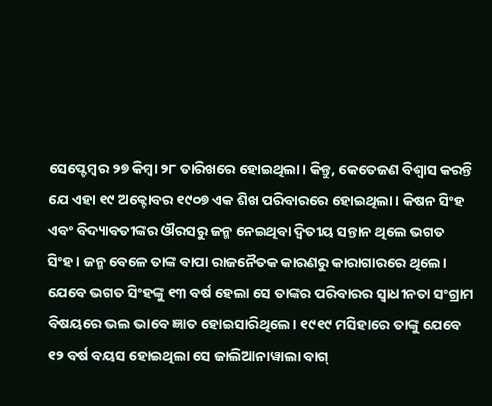ସେପ୍ଟେମ୍ବର ୨୭ କିମ୍ବା ୨୮ ତାରିଖରେ ହୋଇଥିଲା। କିନ୍ତୁ, କେତେଜଣ ବିଶ୍ୱାସ କରନ୍ତି ଯେ ଏହା ୧୯ ଅକ୍ଟୋବର ୧୯୦୭ ଏକ ଶିଖ ପରିବାରରେ ହୋଇଥିଲା। କିଷନ ସିଂହ ଏବଂ ବିଦ୍ୟାବତୀଙ୍କର ଔରସରୁ ଜନ୍ମ ନେଇଥିବା ଦ୍ୱିତୀୟ ସନ୍ତାନ ଥିଲେ ଭଗତ ସିଂହ। ଜନ୍ମ ବେଳେ ତାଙ୍କ ବାପା ରାଜନୈତକ କାରଣରୁ କାରାଗାରରେ ଥିଲେ। ଯେବେ ଭଗତ ସିଂହଙ୍କୁ ୧୩ ବର୍ଷ ହେଲା ସେ ତାଙ୍କର ପରିବାରର ସ୍ୱାଧୀନତା ସଂଗ୍ରାମ ବିଷୟରେ ଭଲ ଭାବେ ଜ୍ଞାତ ହୋଇସାରିଥିଲେ। ୧୯୧୯ ମସିହାରେ ତାଙ୍କୁ ଯେବେ ୧୨ ବର୍ଷ ବୟସ ହୋଇଥିଲା ସେ ଜାଲିଆନାୱାଲା ବାଗ୍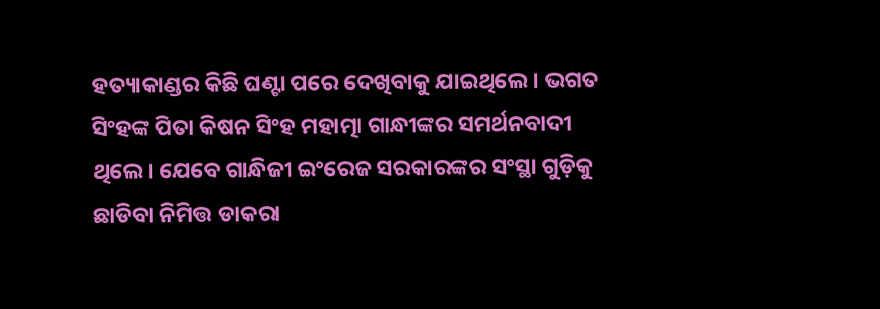ହତ୍ୟାକାଣ୍ଡର କିଛି ଘଣ୍ଟା ପରେ ଦେଖିବାକୁ ଯାଇଥିଲେ। ଭଗତ ସିଂହଙ୍କ ପିତା କିଷନ ସିଂହ ମହାତ୍ମା ଗାନ୍ଧୀଙ୍କର ସମର୍ଥନବାଦୀ ଥିଲେ। ଯେବେ ଗାନ୍ଧିଜୀ ଇଂରେଜ ସରକାରଙ୍କର ସଂସ୍ଥା ଗୁଡ଼ିକୁ ଛାଡିବା ନିମିତ୍ତ ଡାକରା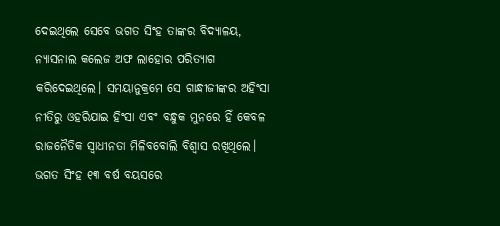ଦେଇଥିଲେ ସେବେ ଭଗତ ସିଂହ ତାଙ୍କର ବିଦ୍ୟାଳୟ, ନ୍ୟାସନାଲ କଲେଜ ଅଫ ଲାହୋର ପରିତ୍ୟାଗ କରିଦେଇଥିଲେ। ସମୟାନୁକ୍ରମେ ସେ ଗାନ୍ଧୀଜୀଙ୍କର ଅହିଂସା ନୀତିରୁ ଓହରିଯାଇ ହିଂସା ଏବଂ ବନ୍ଧୁକ ମୁନରେ ହିଁ କେବଳ ରାଜନୈତିକ ସ୍ୱାଧୀନତା ମିଳିବବୋଲି ବିଶ୍ୱାସ ରଖିଥିଲେ। ଭଗତ ସିଂହ ୧୩ ବର୍ଷ ବୟସରେ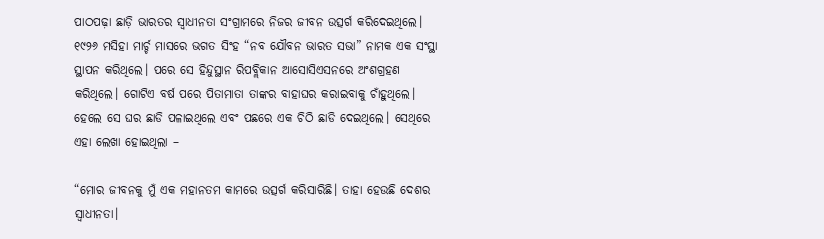ପାଠପଢ଼ା ଛାଡ଼ି ଭାରତର ସ୍ୱାଧୀନତା ସଂଗ୍ରାମରେ ନିଜର ଜୀବନ ଉତ୍ସର୍ଗ କରିଦେଇଥିଲେ। ୧୯୨୬ ମସିହା ମାର୍ଚ୍ଚ ମାସରେ ଭଗତ ସିଂହ “ନବ ଯୌବନ ଭାରତ ସଭା” ନାମକ ଏକ ସଂସ୍ଥା ସ୍ଥାପନ କରିଥିଲେ। ପରେ ସେ ହିନ୍ଦୁସ୍ଥାନ ରିପବ୍ଲିକାନ ଆସୋସିଏସନରେ ଅଂଶଗ୍ରହଣ କରିଥିଲେ। ଗୋଟିଏ ବର୍ଷ ପରେ ପିତାମାତା ତାଙ୍କର ବାହାଘର କରାଇବାକୁ ଚାଁହୁଥିଲେ। ହେଲେ ସେ ଘର ଛାଡି ପଳାଇଥିଲେ ଏବଂ ପଛରେ ଏକ ଚିଠି ଛାଡି ଦେଇଥିଲେ। ସେଥିରେ ଏହା ଲେଖା ହୋଇଥିଲା –

“ମୋର ଜୀବନକୁ ମୁଁ ଏକ ମହାନତମ କାମରେ ଉତ୍ସର୍ଗ କରିସାରିଛି। ତାହା ହେଉଛି ଦେଶର ସ୍ୱାଧୀନତା।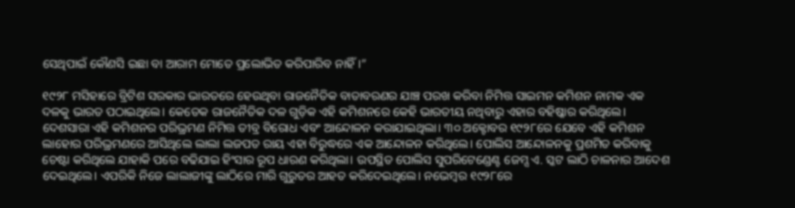ସେଥିପାଇଁ କୌଣସି ଇଛା ବା ଆରାମ ମୋତେ ପ୍ରଲୋଭିତ କରିପାରିବ ନାହିଁ।”

୧୯୨୮ ମସିହାରେ ବ୍ରିଟିଶ ସରକାର ଭାରତରେ ହେଉଥିବା ରାଜନୈତିକ ବାତାବରଣର ଯାଞ୍ଚ ପରଖ କରିବା ନିମିତ୍ତ ସାଇମନ କମିଶନ ନାମକ ଏକ ଦଳକୁ ଭାରତ ପଠାଇଥିଲେ। କେତେକ ରାଜନୈତିକ ଦଳ ଗୁଡ଼ିକ ଏହି କମିଶନରେ କେହି ଭାରତୀୟ ନଥିବାରୁ ଏହାର ବହିଷ୍କାର କରିଥିଲେ। ଦେଶସାରା ଏହି କମିଶନର ପରିଭ୍ରମଣ ନିମିତ୍ତ ତୀବ୍ର ବିରୋଧ ଏବଂ ଆନ୍ଦୋଳନ କରାଯାଇଥିଲା। ୩୦ ଅକ୍ଟୋବର ୧୯୨୮ରେ ଯେବେ ଏହି କମିଶନ ଲାହୋର ପରିଭ୍ରମଣରେ ଆସିଥିଲେ ଲାଲା ଲଜପତ ରାୟ ଏହା ବିରୁଦ୍ଧରେ ଏକ ଆନ୍ଦୋଳନ କରିଥିଲେ। ପୋଲିସ ଆନ୍ଦୋଳନକୁ ପ୍ରଶମିତ କରିବାକୁ ଚେଷ୍ଟା କରିଥିଲେ ଯାହାକି ପରେ ବଢିଯାଇ ହିଂସାର ରୂପ ଧାରଣ କରିଥିଲା। ଉପସ୍ଥିତ ପୋଲିସ ସୁପରିଟେଣ୍ଡେଣ୍ଟ ଜେମ୍ସ ଏ. ସ୍କଟ ଲାଠି ଚାଳନାର ଆଦେଶ ଦେଇଥିଲେ। ଏପରିକି ନିଜେ ଲାଲାଜୀଙ୍କୁ ଲାଠିରେ ମାରି ଗୁରୁତର ଆହତ କରିଦେଇଥିଲେ। ନଭେମ୍ବର ୧୯୨୮ରେ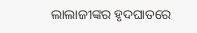ଲାଲାଜୀଙ୍କର ହୃଦଘାତରେ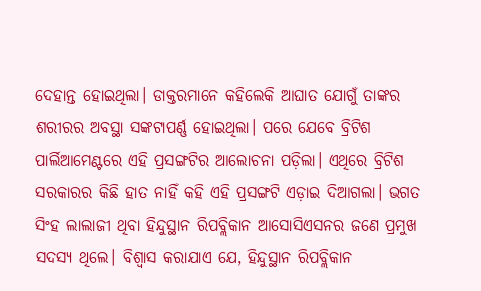ଦେହାନ୍ତ ହୋଇଥିଲା। ଡାକ୍ତରମାନେ କହିଲେକି ଆଘାତ ଯୋଗୁଁ ତାଙ୍କର ଶରୀରର ଅବସ୍ଥା ସଙ୍କଟାପର୍ଣ୍ଣ ହୋଇଥିଲା। ପରେ ଯେବେ ବ୍ରିଟିଶ ପାର୍ଲିଆମେଣ୍ଟରେ ଏହି ପ୍ରସଙ୍ଗଟିର ଆଲୋଚନା ପଡ଼ିଲା। ଏଥିରେ ବ୍ରିଟିଶ ସରକାରର କିଛି ହାତ ନାହିଁ କହି ଏହି ପ୍ରସଙ୍ଗଟି ଏଡ଼ାଇ ଦିଆଗଲା। ଭଗତ ସିଂହ ଲାଲାଜୀ ଥିବା ହିନ୍ଦୁସ୍ଥାନ ରିପବ୍ଲିକାନ ଆସୋସିଏସନର ଜଣେ ପ୍ରମୁଖ ସଦସ୍ୟ ଥିଲେ। ବିଶ୍ୱାସ କରାଯାଏ ଯେ, ହିନ୍ଦୁସ୍ଥାନ ରିପବ୍ଲିକାନ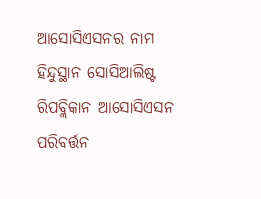ଆସୋସିଏସନର ନାମ ହିନ୍ଦୁସ୍ଥାନ ସୋସିଆଲିଷ୍ଟ ରିପବ୍ଲିକାନ ଆସୋସିଏସନ ପରିବର୍ତ୍ତନ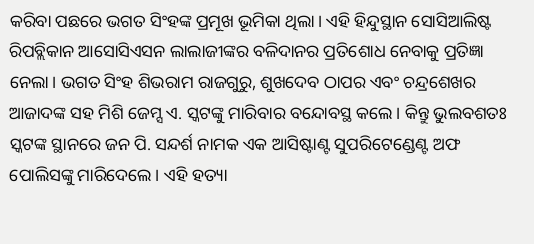କରିବା ପଛରେ ଭଗତ ସିଂହଙ୍କ ପ୍ରମୂଖ ଭୂମିକା ଥିଲା। ଏହି ହିନ୍ଦୁସ୍ଥାନ ସୋସିଆଲିଷ୍ଟ ରିପବ୍ଲିକାନ ଆସୋସିଏସନ ଲାଲାଜୀଙ୍କର ବଳିଦାନର ପ୍ରତିଶୋଧ ନେବାକୁ ପ୍ରତିଜ୍ଞା ନେଲା। ଭଗତ ସିଂହ ଶିଭରାମ ରାଜଗୁରୁ, ଶୁଖଦେବ ଠାପର ଏବଂ ଚନ୍ଦ୍ରଶେଖର ଆଜାଦଙ୍କ ସହ ମିଶି ଜେମ୍ସ ଏ. ସ୍କଟଙ୍କୁ ମାରିବାର ବନ୍ଦୋବସ୍ଥ କଲେ। କିନ୍ତୁ ଭୁଲବଶତଃ ସ୍କଟଙ୍କ ସ୍ଥାନରେ ଜନ ପି. ସନ୍ଦର୍ଶ ନାମକ ଏକ ଆସିଷ୍ଟାଣ୍ଟ ସୁପରିଟେଣ୍ଡେଣ୍ଟ ଅଫ ପୋଲିସଙ୍କୁ ମାରିଦେଲେ। ଏହି ହତ୍ୟା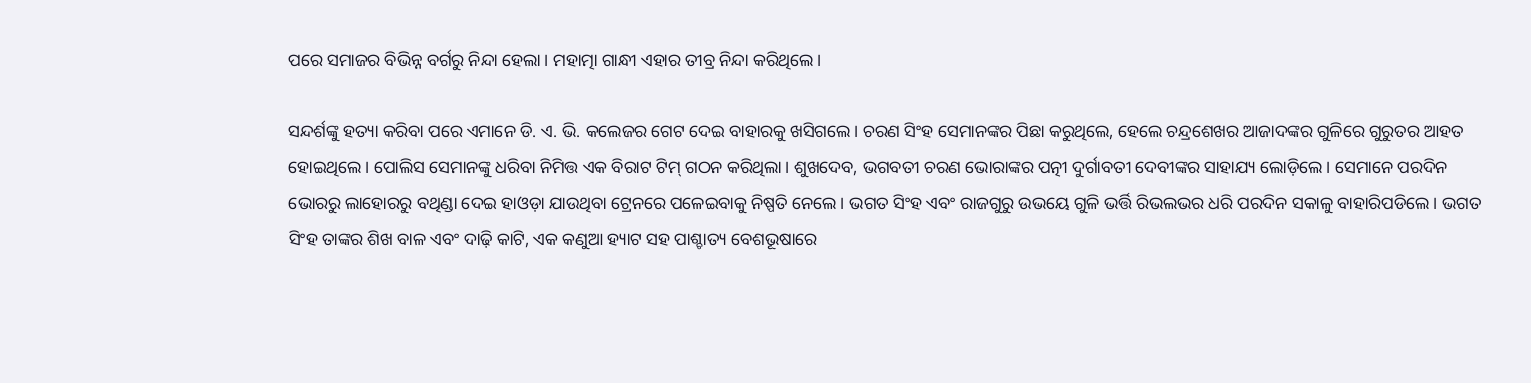ପରେ ସମାଜର ବିଭିନ୍ନ ବର୍ଗରୁ ନିନ୍ଦା ହେଲା। ମହାତ୍ମା ଗାନ୍ଧୀ ଏହାର ତୀବ୍ର ନିନ୍ଦା କରିଥିଲେ।

ସନ୍ଦର୍ଶଙ୍କୁ ହତ୍ୟା କରିବା ପରେ ଏମାନେ ଡି. ଏ. ଭି. କଲେଜର ଗେଟ ଦେଇ ବାହାରକୁ ଖସିଗଲେ। ଚରଣ ସିଂହ ସେମାନଙ୍କର ପିଛା କରୁଥିଲେ, ହେଲେ ଚନ୍ଦ୍ରଶେଖର ଆଜାଦଙ୍କର ଗୁଳିରେ ଗୁରୁତର ଆହତ ହୋଇଥିଲେ। ପୋଲିସ ସେମାନଙ୍କୁ ଧରିବା ନିମିତ୍ତ ଏକ ବିରାଟ ଟିମ୍ ଗଠନ କରିଥିଲା। ଶୁଖଦେବ, ଭଗବତୀ ଚରଣ ଭୋରାଙ୍କର ପତ୍ନୀ ଦୁର୍ଗାବତୀ ଦେବୀଙ୍କର ସାହାଯ୍ୟ ଲୋଡ଼ିଲେ। ସେମାନେ ପରଦିନ ଭୋରରୁ ଲାହୋରରୁ ବଥିଣ୍ଡା ଦେଇ ହାଓଡ଼ା ଯାଉଥିବା ଟ୍ରେନରେ ପଳେଇବାକୁ ନିଷ୍ପତି ନେଲେ। ଭଗତ ସିଂହ ଏବଂ ରାଜଗୁରୁ ଉଭୟେ ଗୁଳି ଭର୍ତ୍ତି ରିଭଲଭର ଧରି ପରଦିନ ସକାଳୁ ବାହାରିପଡିଲେ। ଭଗତ ସିଂହ ତାଙ୍କର ଶିଖ ବାଳ ଏବଂ ଦାଢ଼ି କାଟି, ଏକ କଣୁଆ ହ୍ୟାଟ ସହ ପାଶ୍ଚାତ୍ୟ ବେଶଭୂଷାରେ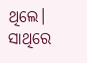ଥିଲେ। ସାଥିରେ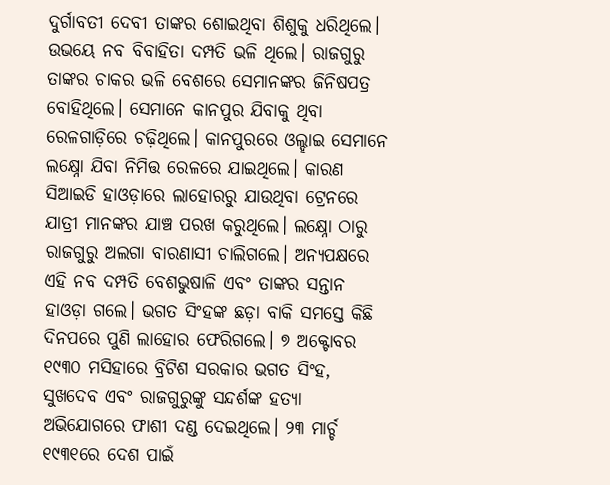ଦୁର୍ଗାବତୀ ଦେବୀ ତାଙ୍କର ଶୋଇଥିବା ଶିଶୁକୁ ଧରିଥିଲେ। ଉଭୟେ ନବ ବିବାହିତା ଦମ୍ପତି ଭଳି ଥିଲେ। ରାଜଗୁରୁ ତାଙ୍କର ଚାକର ଭଳି ବେଶରେ ସେମାନଙ୍କର ଜିନିଷପତ୍ର ବୋହିଥିଲେ। ସେମାନେ କାନପୁର ଯିବାକୁ ଥିବା ରେଳଗାଡ଼ିରେ ଚଢ଼ିଥିଲେ। କାନପୁରରେ ଓଲ୍ହାଇ ସେମାନେ ଲକ୍ଷ୍ନୋ ଯିବା ନିମିତ୍ତ ରେଳରେ ଯାଇଥିଲେ। କାରଣ ସିଆଇଡି ହାଓଡ଼ାରେ ଲାହୋରରୁ ଯାଉଥିବା ଟ୍ରେନରେ ଯାତ୍ରୀ ମାନଙ୍କର ଯାଞ୍ଚ ପରଖ କରୁଥିଲେ। ଲକ୍ଷ୍ନୋ ଠାରୁ ରାଜଗୁରୁ ଅଲଗା ବାରଣାସୀ ଚାଲିଗଲେ। ଅନ୍ୟପକ୍ଷରେ ଏହି ନବ ଦମ୍ପତି ବେଶଭୁଷାଳି ଏବଂ ତାଙ୍କର ସନ୍ତାନ ହାଓଡ଼ା ଗଲେ। ଭଗତ ସିଂହଙ୍କ ଛଡ଼ା ବାକି ସମସ୍ତେ କିଛି ଦିନପରେ ପୁଣି ଲାହୋର ଫେରିଗଲେ। ୭ ଅକ୍ଟୋବର ୧୯୩୦ ମସିହାରେ ବ୍ରିଟିଶ ସରକାର ଭଗତ ସିଂହ, ସୁଖଦେବ ଏବଂ ରାଜଗୁରୁଙ୍କୁ ସନ୍ଦର୍ଶଙ୍କ ହତ୍ୟା ଅଭିଯୋଗରେ ଫାଶୀ ଦଣ୍ଡ ଦେଇଥିଲେ। ୨୩ ମାର୍ଚ୍ଚ ୧୯୩୧ରେ ଦେଶ ପାଇଁ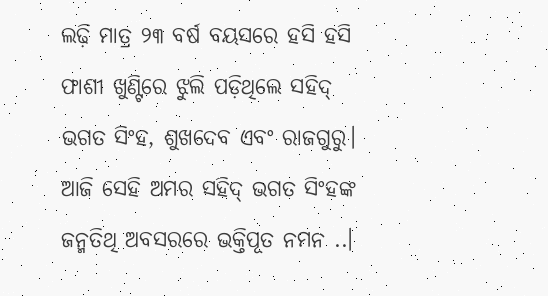ଲଢ଼ି ମାତ୍ର ୨୩ ବର୍ଷ ବୟସରେ ହସି ହସି ଫାଶୀ ଖୁଣ୍ଟିରେ ଝୁଲି ପଡ଼ିଥିଲେ ସହିଦ୍ ଭଗତ ସିଂହ, ଶୁଖଦେବ ଏବଂ ରାଜଗୁରୁ। ଆଜି ସେହି ଅମର ସହିଦ୍ ଭଗତ ସିଂହଙ୍କ ଜନ୍ମତିଥି ଅବସରରେ ଭକ୍ତିପୂତ ନମନ ..।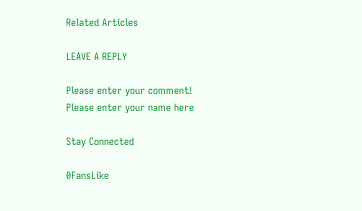Related Articles

LEAVE A REPLY

Please enter your comment!
Please enter your name here

Stay Connected

0FansLike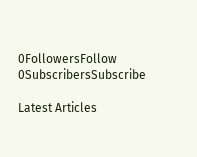0FollowersFollow
0SubscribersSubscribe

Latest Articles